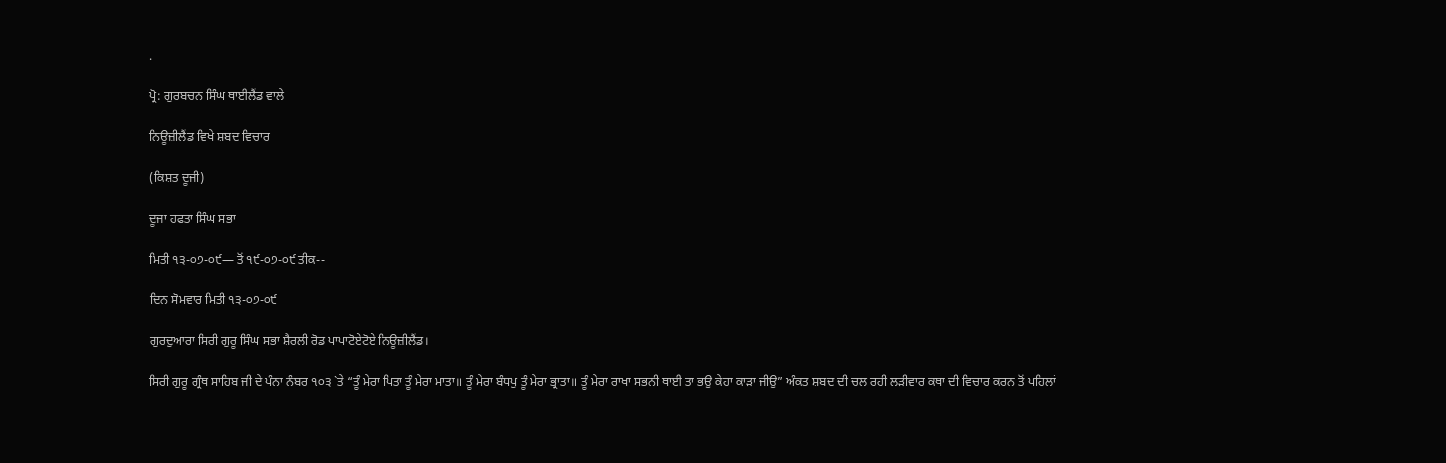.

ਪ੍ਰੋ: ਗੁਰਬਚਨ ਸਿੰਘ ਥਾਈਲੈਂਡ ਵਾਲੇ

ਨਿਊਜ਼ੀਲੈਂਡ ਵਿਖੇ ਸ਼ਬਦ ਵਿਚਾਰ

(ਕਿਸ਼ਤ ਦੂਜੀ)

ਦੂਜਾ ਹਫਤਾ ਸਿੰਘ ਸਭਾ

ਮਿਤੀ ੧੩-੦੭-੦੯— ਤੋਂ ੧੯-੦੭-੦੯ ਤੀਕ--

ਦਿਨ ਸੋਮਵਾਰ ਮਿਤੀ ੧੩-੦੭-੦੯

ਗੁਰਦੁਆਰਾ ਸਿਰੀ ਗੁਰੂ ਸਿੰਘ ਸਭਾ ਸ਼ੈਰਲੀ ਰੋਡ ਪਾਪਾਟੋਏਟੋਏ ਨਿਊਜ਼ੀਲੈਂਡ।

ਸਿਰੀ ਗੁਰੂ ਗ੍ਰੰਥ ਸਾਹਿਬ ਜੀ ਦੇ ਪੰਨਾ ਨੰਬਰ ੧੦੩ `ਤੇ “ਤੂੰ ਮੇਰਾ ਪਿਤਾ ਤੂੰ ਮੇਰਾ ਮਾਤਾ॥ ਤੂੰ ਮੇਰਾ ਬੰਧਪੁ ਤੂੰ ਮੇਰਾ ਭ੍ਰਾਤਾ॥ ਤੂੰ ਮੇਰਾ ਰਾਖਾ ਸਭਨੀ ਥਾਈ ਤਾ ਭਉ ਕੇਹਾ ਕਾੜਾ ਜੀਉ” ਅੰਕਤ ਸ਼ਬਦ ਦੀ ਚਲ ਰਹੀ ਲੜੀਵਾਰ ਕਥਾ ਦੀ ਵਿਚਾਰ ਕਰਨ ਤੋਂ ਪਹਿਲਾਂ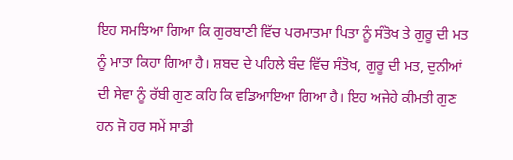ਇਹ ਸਮਝਿਆ ਗਿਆ ਕਿ ਗੁਰਬਾਣੀ ਵਿੱਚ ਪਰਮਾਤਮਾ ਪਿਤਾ ਨੂੰ ਸੰਤੋਖ ਤੇ ਗੁਰੂ ਦੀ ਮਤ ਨੂੰ ਮਾਤਾ ਕਿਹਾ ਗਿਆ ਹੈ। ਸ਼ਬਦ ਦੇ ਪਹਿਲੇ ਬੰਦ ਵਿੱਚ ਸੰਤੋਖ, ਗੁਰੂ ਦੀ ਮਤ, ਦੁਨੀਆਂ ਦੀ ਸੇਵਾ ਨੂੰ ਰੱਬੀ ਗੁਣ ਕਹਿ ਕਿ ਵਡਿਆਇਆ ਗਿਆ ਹੈ। ਇਹ ਅਜੇਹੇ ਕੀਮਤੀ ਗੁਣ ਹਨ ਜੋ ਹਰ ਸਮੇਂ ਸਾਡੀ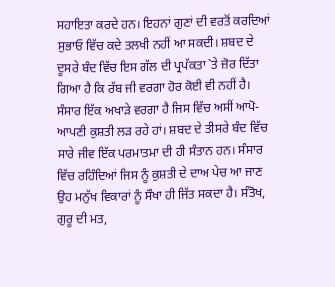ਸਹਾਇਤਾ ਕਰਦੇ ਹਨ। ਇਹਨਾਂ ਗੁਣਾਂ ਦੀ ਵਰਤੋਂ ਕਰਦਿਆਂ ਸੁਭਾਓ ਵਿੱਚ ਕਦੇ ਤਲਖੀ ਨਹੀਂ ਆ ਸਕਦੀ। ਸ਼ਬਦ ਦੇ ਦੂਸਰੇ ਬੰਦ ਵਿੱਚ ਇਸ ਗੱਲ ਦੀ ਪ੍ਰਪੱਕਤਾ `ਤੇ ਜ਼ੋਰ ਦਿੱਤਾ ਗਿਆ ਹੈ ਕਿ ਰੱਬ ਜੀ ਵਰਗਾ ਹੋਰ ਕੋਈ ਵੀ ਨਹੀਂ ਹੈ। ਸੰਸਾਰ ਇੱਕ ਅਖਾੜੇ ਵਰਗਾ ਹੈ ਜਿਸ ਵਿੱਚ ਅਸੀਂ ਆਪੋ-ਆਪਣੀ ਕੁਸ਼ਤੀ ਲੜ ਰਹੇ ਹਾਂ। ਸ਼ਬਦ ਦੇ ਤੀਸਰੇ ਬੰਦ ਵਿੱਚ ਸਾਰੇ ਜੀਵ ਇੱਕ ਪਰਮਾਤਮਾ ਦੀ ਹੀ ਸੰਤਾਨ ਹਨ। ਸੰਸਾਰ ਵਿੱਚ ਰਹਿੰਦਿਆਂ ਜਿਸ ਨੂੰ ਕੁਸ਼ਤੀ ਦੇ ਦਾਅ ਪੇਚ ਆ ਜਾਣ ਉਹ ਮਨੁੱਖ ਵਿਕਾਰਾਂ ਨੂੰ ਸੌਖਾ ਹੀ ਜਿੱਤ ਸਕਦਾ ਹੈ। ਸੰਤੋਖ, ਗੁਰੂ ਦੀ ਮਤ,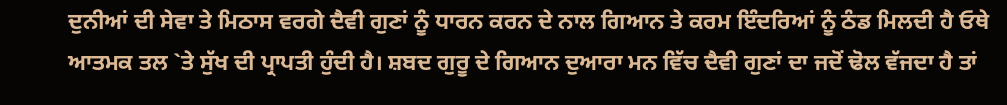ਦੁਨੀਆਂ ਦੀ ਸੇਵਾ ਤੇ ਮਿਠਾਸ ਵਰਗੇ ਦੈਵੀ ਗੁਣਾਂ ਨੂੰ ਧਾਰਨ ਕਰਨ ਦੇ ਨਾਲ ਗਿਆਨ ਤੇ ਕਰਮ ਇੰਦਰਿਆਂ ਨੂੰ ਠੰਡ ਮਿਲਦੀ ਹੈ ਓਥੇ ਆਤਮਕ ਤਲ `ਤੇ ਸੁੱਖ ਦੀ ਪ੍ਰਾਪਤੀ ਹੁੰਦੀ ਹੈ। ਸ਼ਬਦ ਗੁਰੂ ਦੇ ਗਿਆਨ ਦੁਆਰਾ ਮਨ ਵਿੱਚ ਦੈਵੀ ਗੁਣਾਂ ਦਾ ਜਦੋਂ ਢੋਲ ਵੱਜਦਾ ਹੈ ਤਾਂ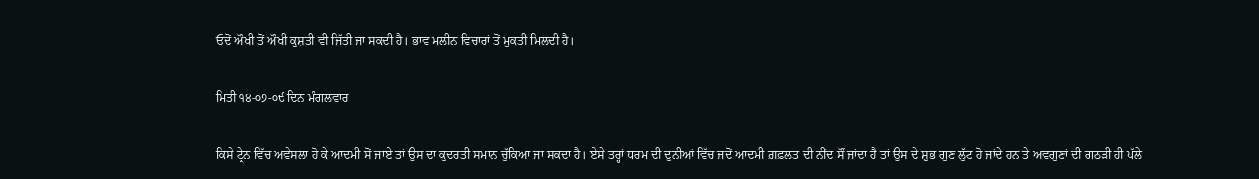ਓਦੋਂ ਔਖੀ ਤੋਂ ਔਖੀ ਕੁਸ਼ਤੀ ਵੀ ਜਿੱਤੀ ਜਾ ਸਕਦੀ ਹੈ। ਭਾਵ ਮਲੀਨ ਵਿਚਾਰਾਂ ਤੋਂ ਮੁਕਤੀ ਮਿਲਦੀ ਹੈ।

ਮਿਤੀ ੧੪-੦੭-੦੯ ਦਿਨ ਮੰਗਲਵਾਰ

ਕਿਸੇ ਟ੍ਰੇਨ ਵਿੱਚ ਅਵੇਸਲਾ ਹੋ ਕੇ ਆਦਮੀ ਸੋਂ ਜਾਏ ਤਾਂ ਉਸ ਦਾ ਕੁਦਰਤੀ ਸਮਾਨ ਚੁੱਕਿਆ ਜਾ ਸਕਦਾ ਹੈ। ਏਸੇ ਤਰ੍ਹਾਂ ਧਰਮ ਦੀ ਦੁਨੀਆਂ ਵਿੱਚ ਜਦੋਂ ਆਦਮੀ ਗ਼ਫ਼ਲਤ ਦੀ ਨੀਂਦ ਸੌਂ ਜਾਂਦਾ ਹੈ ਤਾਂ ਉਸ ਦੇ ਸ਼ੁਭ ਗੁਣ ਲੁੱਟ ਹੋ ਜਾਂਦੇ ਹਨ ਤੇ ਅਵਗੁਣਾਂ ਦੀ ਗਠੜੀ ਹੀ ਪੱਲੇ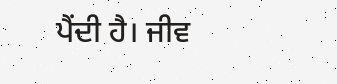ਪੈਂਦੀ ਹੈ। ਜੀਵ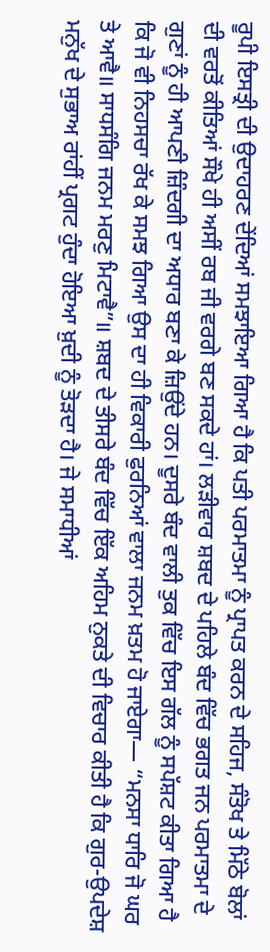ਰੂਪੀ ਇਸਤ੍ਰੀ ਦੀ ਉਦਾਹਰਣ ਦੇਂਦਿਆਂ ਸਮਝਾਇਆ ਗਿਆ ਹੈ ਕਿ ਪਤੀ ਪਰਮਾਤਮਾ ਨੂੰ ਪ੍ਰਾਪਤ ਕਰਨ ਦੇ ਸਹਿਜ, ਸੰਤੋਖ ਤੇ ਮਿੱਠੇ ਬੋਲਾਂ ਦੀ ਵਰਤੋਂ ਕੀਤਿਆਂ ਸੌਖੇ ਹੀ ਅਸੀਂ ਰਬ ਜੀ ਵਰਗੇ ਬਣ ਸਕਦੇ ਹਾਂ। ਲੜੀਵਾਰ ਸ਼ਬਦ ਦੇ ਪਹਿਲੇ ਬੰਦ ਵਿੱਚ ਭਗਤ ਜਨ ਪਰਮਾਤਮਾ ਦੇ ਗੁਣਾਂ ਨੂੰ ਹੀ ਆਪਣੀ ਜ਼ਿੰਦਗੀ ਦਾ ਅਧਾਰ ਬਣਾ ਕੇ ਜ਼ਿਉਂਦੇ ਹਨ। ਦੂਸਰੇ ਬੰਦ ਵਾਲੀ ਤੁਕ ਵਿੱਚ ਇਸ ਗੱਲ ਨੂੰ ਸਪੱਸ਼ਟ ਕੀਤਾ ਗਿਆ ਹੈ ਕਿ ਜੋ ਵੀ ਨਿਹਸਚਾ ਰੱਖ ਕੇ ਸਮਝ ਗਿਆ ਉਸ ਦਾ ਹੀ ਵਿਕਾਰੀ ਫੁਰਨਿਆਂ ਵਾਲਾ ਜਨਮ ਖ਼ਤਮ ਹੋ ਜਾਏਗਾ— “ਮਨਸਾ ਧਾਰਿ ਜੋ ਘਰ ਤੇ ਆਵੈ॥ ਸਾਧਸੰਗਿ ਜਨਮ ਮਰਣੁ ਮਿਟਾਵੈ”॥ ਸ਼ਬਦ ਦੇ ਤੀਸਰੇ ਬੰਦ ਵਿੱਚ ਇੱਕ ਅਹਿਮ ਨੁਕਤੇ ਦੀ ਵਿਚਾਰ ਕੀਤੀ ਹੈ ਕਿ ਗੁਰ-ਉਪਦੇਸ਼ ਮਨੁੱਖ ਦੇ ਸੁਭਾਅ ਰਾਂਹੀਂ ਪ੍ਰਗਟ ਹੁੰਦਾ ਹੋਇਆ ਖ਼ੁਦੀ ਨੂੰ ਤੋੜਦਾ ਹੈ। ਜੇ ਸਮਾਧੀਆਂ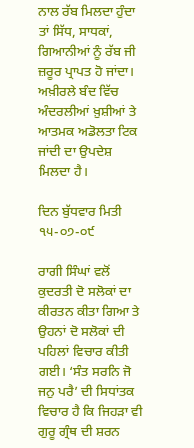ਨਾਲ ਰੱਬ ਮਿਲਦਾ ਹੁੰਦਾ ਤਾਂ ਸਿੱਧ, ਸਾਧਕਾਂ, ਗਿਆਨੀਆਂ ਨੂੰ ਰੱਬ ਜੀ ਜ਼ਰੂਰ ਪ੍ਰਾਪਤ ਹੋ ਜਾਂਦਾ। ਅਖ਼ੀਰਲੇ ਬੰਦ ਵਿੱਚ ਅੰਦਰਲੀਆਂ ਖ਼ੁਸ਼ੀਆਂ ਤੇ ਆਤਮਕ ਅਡੋਲਤਾ ਟਿਕ ਜਾਂਦੀ ਦਾ ਉਪਦੇਸ਼ ਮਿਲਦਾ ਹੈ।

ਦਿਨ ਬੁੱਧਵਾਰ ਮਿਤੀ ੧੫-੦੭-੦੯

ਰਾਗੀ ਸਿੰਘਾਂ ਵਲੋਂ ਕੁਦਰਤੀ ਦੋ ਸਲੋਕਾਂ ਦਾ ਕੀਰਤਨ ਕੀਤਾ ਗਿਆ ਤੇ ਉਹਨਾਂ ਦੋ ਸਲੋਕਾਂ ਦੀ ਪਹਿਲਾਂ ਵਿਚਾਰ ਕੀਤੀ ਗਈ। ‘ਸੰਤ ਸਰਨਿ ਜੋ ਜਨੁ ਪਰੈ’ ਦੀ ਸਿਧਾਂਤਕ ਵਿਚਾਰ ਹੈ ਕਿ ਜਿਹੜਾ ਵੀ ਗੁਰੂ ਗ੍ਰੰਥ ਦੀ ਸ਼ਰਨ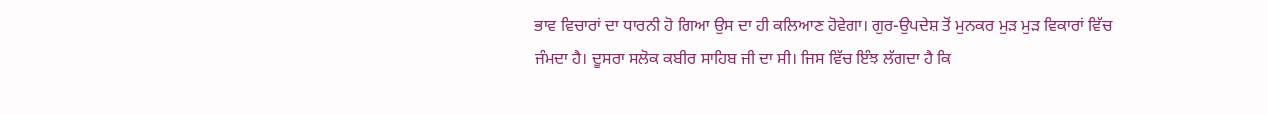ਭਾਵ ਵਿਚਾਰਾਂ ਦਾ ਧਾਰਨੀ ਹੋ ਗਿਆ ਉਸ ਦਾ ਹੀ ਕਲਿਆਣ ਹੋਵੇਗਾ। ਗੁਰ-ਉਪਦੇਸ਼ ਤੋਂ ਮੁਨਕਰ ਮੁੜ ਮੁੜ ਵਿਕਾਰਾਂ ਵਿੱਚ ਜੰਮਦਾ ਹੈ। ਦੂਸਰਾ ਸਲੋਕ ਕਬੀਰ ਸਾਹਿਬ ਜੀ ਦਾ ਸੀ। ਜਿਸ ਵਿੱਚ ਇੰਝ ਲੱਗਦਾ ਹੈ ਕਿ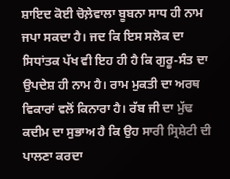ਸ਼ਾਇਦ ਕੋਈ ਚੋਲ਼ੇਵਾਲਾ ਬੂਬਨਾ ਸਾਧ ਹੀ ਨਾਮ ਜਪਾ ਸਕਦਾ ਹੈ। ਜਦ ਕਿ ਇਸ ਸਲੋਕ ਦਾ ਸਿਧਾਂਤਕ ਪੱਖ ਵੀ ਇਹ ਹੀ ਹੈ ਕਿ ਗੁਰੂ-ਸੰਤ ਦਾ ਉਪਦੇਸ਼ ਹੀ ਨਾਮ ਹੈ। ਰਾਮ ਮੁਕਤੀ ਦਾ ਅਰਥ ਵਿਕਾਰਾਂ ਵਲੋਂ ਕਿਨਾਰਾ ਹੈ। ਰੱਬ ਜੀ ਦਾ ਮੁੱਢ ਕਦੀਮ ਦਾ ਸੁਭਾਅ ਹੈ ਕਿ ਉਹ ਸਾਰੀ ਸ੍ਰਿਸ਼ੇਟੀ ਦੀ ਪਾਲਣਾ ਕਰਦਾ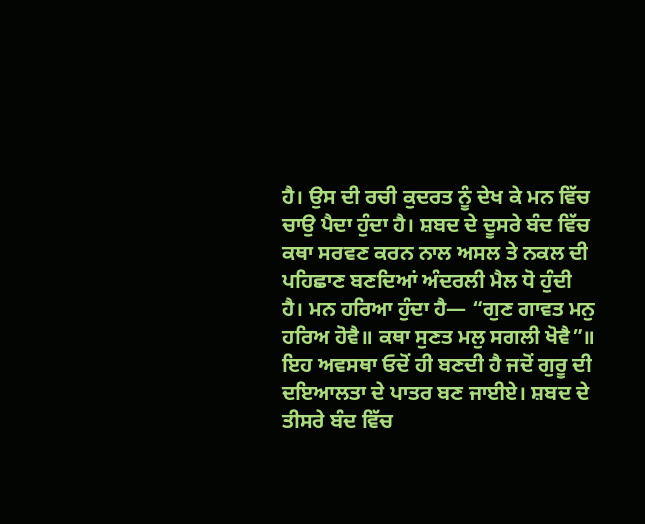ਹੈ। ਉਸ ਦੀ ਰਚੀ ਕੁਦਰਤ ਨੂੰ ਦੇਖ ਕੇ ਮਨ ਵਿੱਚ ਚਾਉ ਪੈਦਾ ਹੁੰਦਾ ਹੈ। ਸ਼ਬਦ ਦੇ ਦੂਸਰੇ ਬੰਦ ਵਿੱਚ ਕਥਾ ਸਰਵਣ ਕਰਨ ਨਾਲ ਅਸਲ ਤੇ ਨਕਲ ਦੀ ਪਹਿਛਾਣ ਬਣਦਿਆਂ ਅੰਦਰਲੀ ਮੈਲ ਧੋ ਹੁੰਦੀ ਹੈ। ਮਨ ਹਰਿਆ ਹੁੰਦਾ ਹੈ— “ਗੁਣ ਗਾਵਤ ਮਨੁ ਹਰਿਅ ਹੋਵੈ॥ ਕਥਾ ਸੁਣਤ ਮਲੁ ਸਗਲੀ ਖੋਵੈ”॥ ਇਹ ਅਵਸਥਾ ਓਦੋਂ ਹੀ ਬਣਦੀ ਹੈ ਜਦੋਂ ਗੁਰੂ ਦੀ ਦਇਆਲਤਾ ਦੇ ਪਾਤਰ ਬਣ ਜਾਈਏ। ਸ਼ਬਦ ਦੇ ਤੀਸਰੇ ਬੰਦ ਵਿੱਚ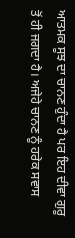ਆਤਮਕ ਸੂਝ ਦਾ ਚਾਨਣ ਹੁੰਦਾ ਹੈ ਪਰ ਇਹ ਦੀਵਾ ਗੁਰੂ ਤੋਂ ਹੀ ਜਗਦਾ ਹੈ। ਅਜੇਹੇ ਚਾਨਣ ਨੂੰ ਹਰੇਕ ਸਵਾਸ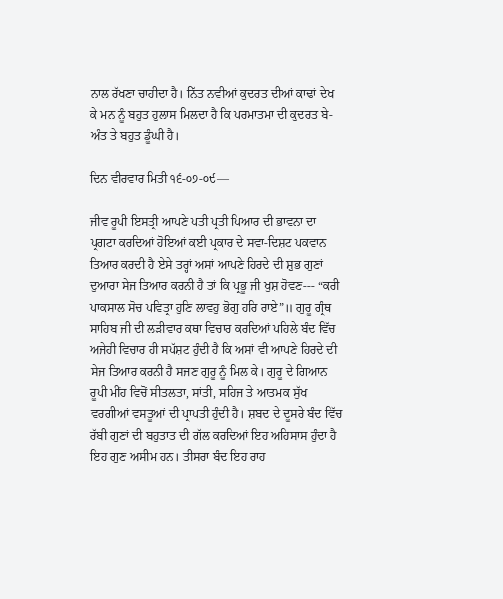ਨਾਲ ਰੱਖਣਾ ਚਾਹੀਦਾ ਹੈ। ਨਿੱਤ ਨਵੀਆਂ ਕੁਦਰਤ ਦੀਆਂ ਕਾਢਾਂ ਦੇਖ ਕੇ ਮਨ ਨੂੰ ਬਹੁਤ ਹੁਲਾਸ ਮਿਲਦਾ ਹੈ ਕਿ ਪਰਮਾਤਮਾ ਦੀ ਕੁਦਰਤ ਬੇ-ਅੰਤ ਤੇ ਬਹੁਤ ਡੂੰਘੀ ਹੈ।

ਦਿਨ ਵੀਰਵਾਰ ਮਿਤੀ ੧੬-੦੭-੦੯—

ਜੀਵ ਰੂਪੀ ਇਸਤ੍ਰੀ ਆਪਣੇ ਪਤੀ ਪ੍ਰਤੀ ਪਿਆਰ ਦੀ ਭਾਵਨਾ ਦਾ ਪ੍ਰਗਟਾ ਕਰਦਿਆਂ ਹੋਇਆਂ ਕਈ ਪ੍ਰਕਾਰ ਦੇ ਸਵਾ-ਦਿਸ਼ਟ ਪਕਵਾਨ ਤਿਆਰ ਕਰਦੀ ਹੈ ਏਸੇ ਤਰ੍ਹਾਂ ਅਸਾਂ ਆਪਣੇ ਹਿਰਦੇ ਦੀ ਸ਼ੁਭ ਗੁਣਾਂ ਦੁਆਰਾ ਸੇਜ ਤਿਆਰ ਕਰਨੀ ਹੈ ਤਾਂ ਕਿ ਪ੍ਰਭੂ ਜੀ ਖੁਸ਼ ਹੋਵਣ--- “ਕਰੀ ਪਾਕਸਾਲ ਸੋਚ ਪਵਿਤ੍ਰਾ ਹੁਣਿ ਲਾਵਹੁ ਭੋਗੁ ਹਰਿ ਰਾਏ”॥ ਗੁਰੂ ਗ੍ਰੰਥ ਸਾਹਿਬ ਜੀ ਦੀ ਲੜੀਵਾਰ ਕਥਾ ਵਿਚਾਰ ਕਰਦਿਆਂ ਪਹਿਲੇ ਬੰਦ ਵਿੱਚ ਅਜੇਹੀ ਵਿਚਾਰ ਹੀ ਸਪੱਸ਼ਟ ਹੁੰਦੀ ਹੈ ਕਿ ਅਸਾਂ ਵੀ ਆਪਣੇ ਹਿਰਦੇ ਦੀ ਸੇਜ ਤਿਆਰ ਕਰਨੀ ਹੈ ਸਜਣ ਗੁਰੂ ਨੂੰ ਮਿਲ ਕੇ। ਗੁਰੂ ਦੇ ਗਿਆਨ ਰੂਪੀ ਮੀਂਹ ਵਿਚੋਂ ਸੀਤਲਤਾ, ਸਾਂਤੀ, ਸਹਿਜ ਤੇ ਆਤਮਕ ਸੁੱਖ ਵਰਗੀਆਂ ਵਸਤੂਆਂ ਦੀ ਪ੍ਰਾਪਤੀ ਹੁੰਦੀ ਹੈ। ਸ਼ਬਦ ਦੇ ਦੂਸਰੇ ਬੰਦ ਵਿੱਚ ਰੱਬੀ ਗੁਣਾਂ ਦੀ ਬਹੁਤਾਤ ਦੀ ਗੱਲ ਕਰਦਿਆਂ ਇਹ ਅਹਿਸਾਸ ਹੁੰਦਾ ਹੈ ਇਹ ਗੁਣ ਅਸੀਮ ਹਨ। ਤੀਸਰਾ ਬੰਦ ਇਹ ਰਾਹ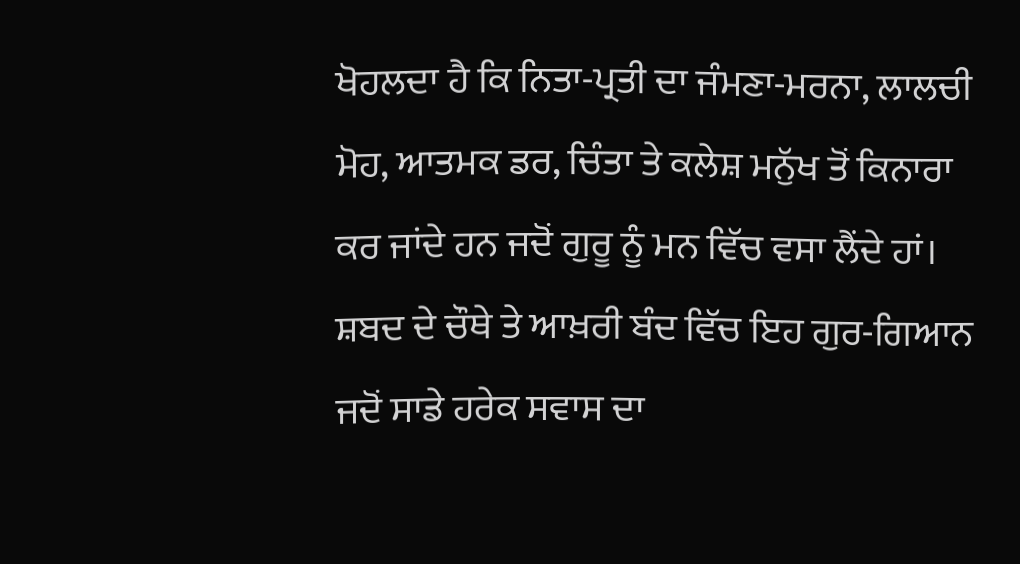ਖੋਹਲਦਾ ਹੈ ਕਿ ਨਿਤਾ-ਪ੍ਰਤੀ ਦਾ ਜੰਮਣਾ-ਮਰਨਾ, ਲਾਲਚੀ ਮੋਹ, ਆਤਮਕ ਡਰ, ਚਿੰਤਾ ਤੇ ਕਲੇਸ਼ ਮਨੁੱਖ ਤੋਂ ਕਿਨਾਰਾ ਕਰ ਜਾਂਦੇ ਹਨ ਜਦੋਂ ਗੁਰੂ ਨੂੰ ਮਨ ਵਿੱਚ ਵਸਾ ਲੈਂਦੇ ਹਾਂ। ਸ਼ਬਦ ਦੇ ਚੌਥੇ ਤੇ ਆਖ਼ਰੀ ਬੰਦ ਵਿੱਚ ਇਹ ਗੁਰ-ਗਿਆਨ ਜਦੋਂ ਸਾਡੇ ਹਰੇਕ ਸਵਾਸ ਦਾ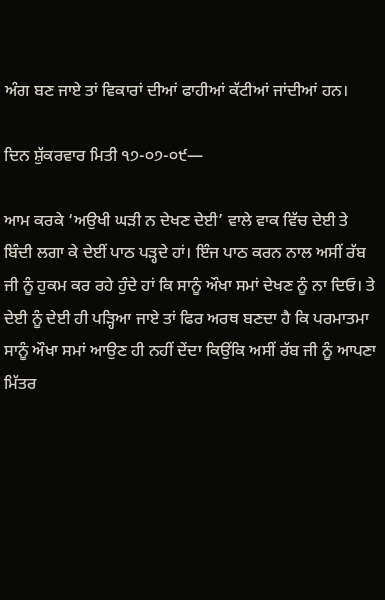ਅੰਗ ਬਣ ਜਾਏ ਤਾਂ ਵਿਕਾਰਾਂ ਦੀਆਂ ਫਾਹੀਆਂ ਕੱਟੀਆਂ ਜਾਂਦੀਆਂ ਹਨ।

ਦਿਨ ਸ਼ੁੱਕਰਵਾਰ ਮਿਤੀ ੧੭-੦੭-੦੯—

ਆਮ ਕਰਕੇ ‘ਅਉਖੀ ਘੜੀ ਨ ਦੇਖਣ ਦੇਈ’ ਵਾਲੇ ਵਾਕ ਵਿੱਚ ਦੇਈ ਤੇ ਬਿੰਦੀ ਲਗਾ ਕੇ ਦੇਈਂ ਪਾਠ ਪੜ੍ਹਦੇ ਹਾਂ। ਇੰਜ ਪਾਠ ਕਰਨ ਨਾਲ ਅਸੀਂ ਰੱਬ ਜੀ ਨੂੰ ਹੁਕਮ ਕਰ ਰਹੇ ਹੁੰਦੇ ਹਾਂ ਕਿ ਸਾਨੂੰ ਔਖਾ ਸਮਾਂ ਦੇਖਣ ਨੂੰ ਨਾ ਦਿਓ। ਤੇ ਦੇਈ ਨੂੰ ਦੇਈ ਹੀ ਪੜ੍ਹਿਆ ਜਾਏ ਤਾਂ ਫਿਰ ਅਰਥ ਬਣਦਾ ਹੈ ਕਿ ਪਰਮਾਤਮਾ ਸਾਨੂੰ ਔਖਾ ਸਮਾਂ ਆਉਣ ਹੀ ਨਹੀਂ ਦੇਂਦਾ ਕਿਉਂਕਿ ਅਸੀਂ ਰੱਬ ਜੀ ਨੂੰ ਆਪਣਾ ਮਿੱਤਰ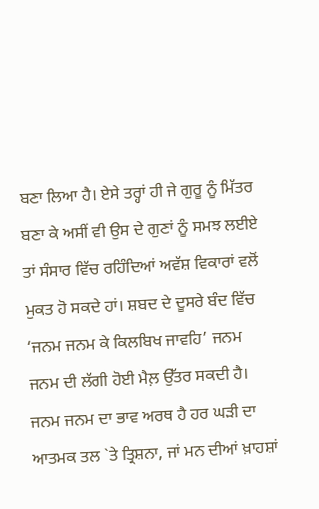ਬਣਾ ਲਿਆ ਹੈ। ਏਸੇ ਤਰ੍ਹਾਂ ਹੀ ਜੇ ਗੁਰੂ ਨੂੰ ਮਿੱਤਰ ਬਣਾ ਕੇ ਅਸੀਂ ਵੀ ਉਸ ਦੇ ਗੁਣਾਂ ਨੂੰ ਸਮਝ ਲਈਏ ਤਾਂ ਸੰਸਾਰ ਵਿੱਚ ਰਹਿੰਦਿਆਂ ਅਵੱਸ਼ ਵਿਕਾਰਾਂ ਵਲੋਂ ਮੁਕਤ ਹੋ ਸਕਦੇ ਹਾਂ। ਸ਼ਬਦ ਦੇ ਦੂਸਰੇ ਬੰਦ ਵਿੱਚ ‘ਜਨਮ ਜਨਮ ਕੇ ਕਿਲਬਿਖ ਜਾਵਹਿ’ ਜਨਮ ਜਨਮ ਦੀ ਲੱਗੀ ਹੋਈ ਮੈਲ਼ ਉੱਤਰ ਸਕਦੀ ਹੈ। ਜਨਮ ਜਨਮ ਦਾ ਭਾਵ ਅਰਥ ਹੈ ਹਰ ਘੜੀ ਦਾ ਆਤਮਕ ਤਲ `ਤੇ ਤ੍ਰਿਸ਼ਨਾ, ਜਾਂ ਮਨ ਦੀਆਂ ਖ਼ਾਹਸ਼ਾਂ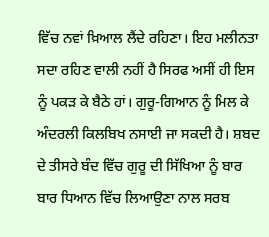ਵਿੱਚ ਨਵਾਂ ਖ਼ਿਆਲ ਲੈਂਦੇ ਰਹਿਣਾ। ਇਹ ਮਲੀਨਤਾ ਸਦਾ ਰਹਿਣ ਵਾਲੀ ਨਹੀਂ ਹੈ ਸਿਰਫ ਅਸੀਂ ਹੀ ਇਸ ਨੂੰ ਪਕੜ ਕੇ ਬੈਠੇ ਹਾਂ। ਗੁਰੂ-ਗਿਆਨ ਨੂੰ ਮਿਲ ਕੇ ਅੰਦਰਲੀ ਕਿਲਬਿਖ ਨਸਾਈ ਜਾ ਸਕਦੀ ਹੈ। ਸ਼ਬਦ ਦੇ ਤੀਸਰੇ ਬੰਦ ਵਿੱਚ ਗੁਰੂ ਦੀ ਸਿੱਖਿਆ ਨੂੰ ਬਾਰ ਬਾਰ ਧਿਆਨ ਵਿੱਚ ਲਿਆਉਣਾ ਨਾਲ ਸਰਬ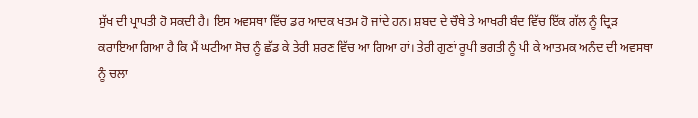ਸੁੱਖ ਦੀ ਪ੍ਰਾਪਤੀ ਹੋ ਸਕਦੀ ਹੈ। ਇਸ ਅਵਸਥਾ ਵਿੱਚ ਡਰ ਆਦਕ ਖਤਮ ਹੋ ਜਾਂਦੇ ਹਨ। ਸ਼ਬਦ ਦੇ ਚੌਥੇ ਤੇ ਆਖਰੀ ਬੰਦ ਵਿੱਚ ਇੱਕ ਗੱਲ ਨੂੰ ਦ੍ਰਿੜ ਕਰਾਇਆ ਗਿਆ ਹੈ ਕਿ ਮੈਂ ਘਟੀਆ ਸੋਚ ਨੂੰ ਛੱਡ ਕੇ ਤੇਰੀ ਸ਼ਰਣ ਵਿੱਚ ਆ ਗਿਆ ਹਾਂ। ਤੇਰੀ ਗੁਣਾਂ ਰੂਪੀ ਭਗਤੀ ਨੂੰ ਪੀ ਕੇ ਆਤਮਕ ਅਨੰਦ ਦੀ ਅਵਸਥਾ ਨੂੰ ਚਲਾ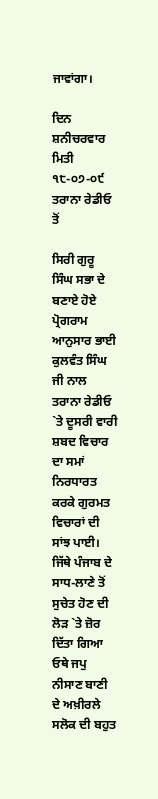ਜਾਵਾਂਗਾ।

ਦਿਨ ਸ਼ਨੀਚਰਵਾਰ ਮਿਤੀ ੧੮-੦੭-੦੯ ਤਰਾਨਾ ਰੇਡੀਓ ਤੋਂ

ਸਿਰੀ ਗੁਰੂ ਸਿੰਘ ਸਭਾ ਦੇ ਬਣਾਏ ਹੋਏ ਪ੍ਰੋਗਰਾਮ ਆਨੁਸਾਰ ਭਾਈ ਕੁਲਵੰਤ ਸਿੰਘ ਜੀ ਨਾਲ ਤਰਾਨਾ ਰੇਡੀਓ `ਤੇ ਦੂਸਰੀ ਵਾਰੀ ਸ਼ਬਦ ਵਿਚਾਰ ਦਾ ਸਮਾਂ ਨਿਰਧਾਰਤ ਕਰਕੇ ਗੁਰਮਤ ਵਿਚਾਰਾਂ ਦੀ ਸਾਂਝ ਪਾਈ। ਜਿੱਥੇ ਪੰਜਾਬ ਦੇ ਸਾਧ-ਲਾਣੇ ਤੋਂ ਸੁਚੇਤ ਹੋਣ ਦੀ ਲੋੜ `ਤੇ ਜ਼ੋਰ ਦਿੱਤਾ ਗਿਆ ਓਥੇ ਜਪੁ ਨੀਸਾਣ ਬਾਣੀ ਦੇ ਅਖ਼ੀਰਲੇ ਸਲੋਕ ਦੀ ਬਹੁਤ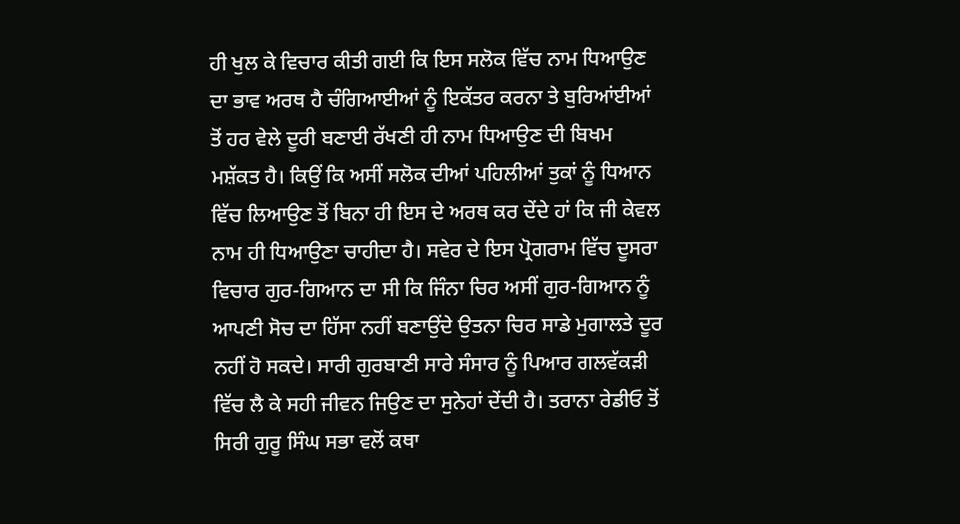ਹੀ ਖੁਲ ਕੇ ਵਿਚਾਰ ਕੀਤੀ ਗਈ ਕਿ ਇਸ ਸਲੋਕ ਵਿੱਚ ਨਾਮ ਧਿਆਉਣ ਦਾ ਭਾਵ ਅਰਥ ਹੈ ਚੰਗਿਆਈਆਂ ਨੂੰ ਇਕੱਤਰ ਕਰਨਾ ਤੇ ਬੁਰਿਆਂਈਆਂ ਤੋਂ ਹਰ ਵੇਲੇ ਦੂਰੀ ਬਣਾਈ ਰੱਖਣੀ ਹੀ ਨਾਮ ਧਿਆਉਣ ਦੀ ਬਿਖਮ ਮਸ਼ੱਕਤ ਹੈ। ਕਿਉਂ ਕਿ ਅਸੀਂ ਸਲੋਕ ਦੀਆਂ ਪਹਿਲੀਆਂ ਤੁਕਾਂ ਨੂੰ ਧਿਆਨ ਵਿੱਚ ਲਿਆਉਣ ਤੋਂ ਬਿਨਾ ਹੀ ਇਸ ਦੇ ਅਰਥ ਕਰ ਦੇਂਦੇ ਹਾਂ ਕਿ ਜੀ ਕੇਵਲ ਨਾਮ ਹੀ ਧਿਆਉਣਾ ਚਾਹੀਦਾ ਹੈ। ਸਵੇਰ ਦੇ ਇਸ ਪ੍ਰੋਗਰਾਮ ਵਿੱਚ ਦੂਸਰਾ ਵਿਚਾਰ ਗੁਰ-ਗਿਆਨ ਦਾ ਸੀ ਕਿ ਜਿੰਨਾ ਚਿਰ ਅਸੀਂ ਗੁਰ-ਗਿਆਨ ਨੂੰ ਆਪਣੀ ਸੋਚ ਦਾ ਹਿੱਸਾ ਨਹੀਂ ਬਣਾਉਂਦੇ ਉਤਨਾ ਚਿਰ ਸਾਡੇ ਮੁਗਾਲਤੇ ਦੂਰ ਨਹੀਂ ਹੋ ਸਕਦੇ। ਸਾਰੀ ਗੁਰਬਾਣੀ ਸਾਰੇ ਸੰਸਾਰ ਨੂੰ ਪਿਆਰ ਗਲਵੱਕੜੀ ਵਿੱਚ ਲੈ ਕੇ ਸਹੀ ਜੀਵਨ ਜਿਉਣ ਦਾ ਸੁਨੇਹਾਂ ਦੇਂਦੀ ਹੈ। ਤਰਾਨਾ ਰੇਡੀਓ ਤੋਂ ਸਿਰੀ ਗੁਰੂ ਸਿੰਘ ਸਭਾ ਵਲੋਂ ਕਥਾ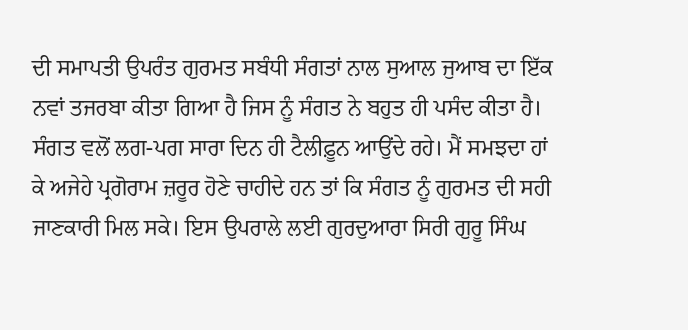ਦੀ ਸਮਾਪਤੀ ਉਪਰੰਤ ਗੁਰਮਤ ਸਬੰਧੀ ਸੰਗਤਾਂ ਨਾਲ ਸੁਆਲ ਜੁਆਬ ਦਾ ਇੱਕ ਨਵਾਂ ਤਜਰਬਾ ਕੀਤਾ ਗਿਆ ਹੈ ਜਿਸ ਨੂੰ ਸੰਗਤ ਨੇ ਬਹੁਤ ਹੀ ਪਸੰਦ ਕੀਤਾ ਹੈ। ਸੰਗਤ ਵਲੋਂ ਲਗ-ਪਗ ਸਾਰਾ ਦਿਨ ਹੀ ਟੈਲੀਫ਼ੂਨ ਆਉਂਦੇ ਰਹੇ। ਮੈਂ ਸਮਝਦਾ ਹਾਂ ਕੇ ਅਜੇਹੇ ਪ੍ਰਗੋਰਾਮ ਜ਼ਰੂਰ ਹੋਣੇ ਚਾਹੀਦੇ ਹਨ ਤਾਂ ਕਿ ਸੰਗਤ ਨੂੰ ਗੁਰਮਤ ਦੀ ਸਹੀ ਜਾਣਕਾਰੀ ਮਿਲ ਸਕੇ। ਇਸ ਉਪਰਾਲੇ ਲਈ ਗੁਰਦੁਆਰਾ ਸਿਰੀ ਗੁਰੂ ਸਿੰਘ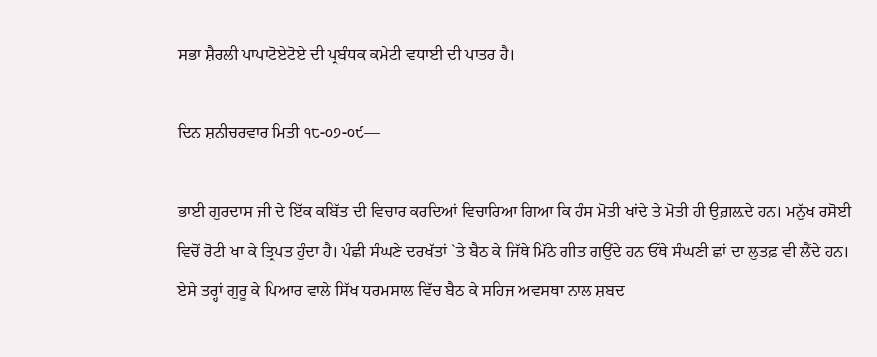ਸਭਾ ਸ਼ੈਰਲੀ ਪਾਪਾਟੋਏਟੋਏ ਦੀ ਪ੍ਰਬੰਧਕ ਕਮੇਟੀ ਵਧਾਈ ਦੀ ਪਾਤਰ ਹੈ।

ਦਿਨ ਸ਼ਨੀਚਰਵਾਰ ਮਿਤੀ ੧੮-੦੭-੦੯—

ਭਾਈ ਗੁਰਦਾਸ ਜੀ ਦੇ ਇੱਕ ਕਬਿੱਤ ਦੀ ਵਿਚਾਰ ਕਰਦਿਆਂ ਵਿਚਾਰਿਆ ਗਿਆ ਕਿ ਹੰਸ ਮੋਤੀ ਖਾਂਦੇ ਤੇ ਮੋਤੀ ਹੀ ਉਗ਼ਲ਼ਦੇ ਹਨ। ਮਨੁੱਖ ਰਸੋਈ ਵਿਚੋਂ ਰੋਟੀ ਖਾ ਕੇ ਤ੍ਰਿਪਤ ਹੁੰਦਾ ਹੈ। ਪੰਛੀ ਸੰਘਣੇ ਦਰਖੱਤਾਂ `ਤੇ ਬੈਠ ਕੇ ਜਿੱਥੇ ਮਿੱਠੇ ਗੀਤ ਗਉਂਦੇ ਹਨ ਓੱਥੇ ਸੰਘਣੀ ਛਾਂ ਦਾ ਲੁਤਫ਼ ਵੀ ਲੈਂਦੇ ਹਨ। ਏਸੇ ਤਰ੍ਹਾਂ ਗੁਰੂ ਕੇ ਪਿਆਰ ਵਾਲੇ ਸਿੱਖ ਧਰਮਸਾਲ ਵਿੱਚ ਬੈਠ ਕੇ ਸਹਿਜ ਅਵਸਥਾ ਨਾਲ ਸ਼ਬਦ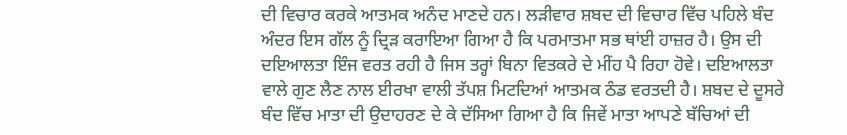ਦੀ ਵਿਚਾਰ ਕਰਕੇ ਆਤਮਕ ਅਨੰਦ ਮਾਣਦੇ ਹਨ। ਲੜੀਵਾਰ ਸ਼ਬਦ ਦੀ ਵਿਚਾਰ ਵਿੱਚ ਪਹਿਲੇ ਬੰਦ ਅੰਦਰ ਇਸ ਗੱਲ ਨੂੰ ਦ੍ਰਿੜ ਕਰਾਇਆ ਗਿਆ ਹੈ ਕਿ ਪਰਮਾਤਮਾ ਸਭ ਥਾਂਈ ਹਾਜ਼ਰ ਹੈ। ਉਸ ਦੀ ਦਇਆਲਤਾ ਇੰਜ ਵਰਤ ਰਹੀ ਹੈ ਜਿਸ ਤਰ੍ਹਾਂ ਬਿਨਾ ਵਿਤਕਰੇ ਦੇ ਮੀਂਹ ਪੈ ਰਿਹਾ ਹੋਵੇ। ਦਇਆਲਤਾ ਵਾਲੇ ਗੁਣ ਲੈਣ ਨਾਲ ਈਰਖਾ ਵਾਲੀ ਤੱਪਸ਼ ਮਿਟਦਿਆਂ ਆਤਮਕ ਠੰਡ ਵਰਤਦੀ ਹੈ। ਸ਼ਬਦ ਦੇ ਦੂਸਰੇ ਬੰਦ ਵਿੱਚ ਮਾਤਾ ਦੀ ਉਦਾਹਰਣ ਦੇ ਕੇ ਦੱਸਿਆ ਗਿਆ ਹੈ ਕਿ ਜਿਵੇਂ ਮਾਤਾ ਆਪਣੇ ਬੱਚਿਆਂ ਦੀ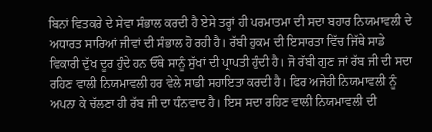ਬਿਨਾਂ ਵਿਤਕਰੇ ਦੇ ਸੇਵਾ ਸੰਭਾਲ ਕਰਦੀ ਹੈ ਏਸੇ ਤਰ੍ਹਾਂ ਹੀ ਪਰਮਾਤਮਾ ਦੀ ਸਦਾ ਬਹਾਰ ਨਿਯਮਾਵਲੀ ਦੇ ਅਧਾਰਤ ਸਾਰਿਆਂ ਜੀਵਾਂ ਦੀ ਸੰਭਾਲ ਹੋ ਰਹੀ ਹੈ। ਰੱਬੀ ਹੁਕਮ ਦੀ ਇਸਾਰਤਾ ਵਿੱਚ ਜਿੱਥੇ ਸਾਡੇ ਵਿਕਾਰੀ ਦੁੱਖ ਦੂਰ ਹੁੰਦੇ ਹਨ ਓੱਥੇ ਸਾਨੂੰ ਸੁੱਖਾਂ ਦੀ ਪ੍ਰਾਪਤੀ ਹੁੰਦੀ ਹੈ। ਜੋ ਰੱਬੀ ਗੁਣ ਜਾਂ ਰੱਬ ਜੀ ਦੀ ਸਦਾ ਰਹਿਣ ਵਾਲੀ ਨਿਯਮਾਵਲੀ ਹਰ ਵੇਲੇ ਸਾਡੀ ਸਹਾਇਤਾ ਕਰਦੀ ਹੈ। ਫਿਰ ਅਜੇਹੀ ਨਿਯਮਾਵਲੀ ਨੂੰ ਅਪਨਾ ਕੇ ਚੱਲਣਾ ਹੀ ਰੱਬ ਜੀ ਦਾ ਧੰਨਵਾਦ ਹੈ। ਇਸ ਸਦਾ ਰਹਿਣ ਵਾਲੀ ਨਿਯਮਾਵਲੀ ਦੀ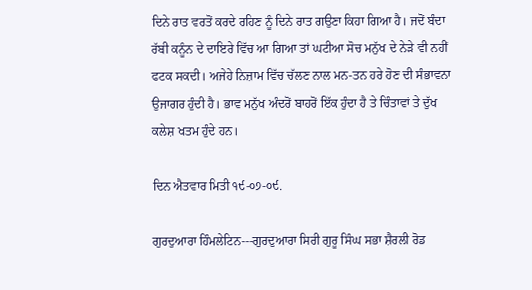ਦਿਨੇ ਰਾਤ ਵਰਤੋਂ ਕਰਦੇ ਰਹਿਣ ਨੂੰ ਦਿਨੇ ਰਾਤ ਗਉਣਾ ਕਿਹਾ ਗਿਆ ਹੈ। ਜਦੋਂ ਬੰਦਾ ਰੱਬੀ ਕਨੂੰਨ ਦੇ ਦਾਇਰੇ ਵਿੱਚ ਆ ਗਿਆ ਤਾਂ ਘਟੀਆ ਸੋਚ ਮਨੁੱਖ ਦੇ ਨੇੜੇ ਵੀ ਨਹੀਂ ਫਟਕ ਸਕਦੀ। ਅਜੇਹੇ ਨਿਜ਼ਾਮ ਵਿੱਚ ਚੱਲਣ ਨਾਲ ਮਨ-ਤਨ ਹਰੇ ਹੋਣ ਦੀ ਸੰਭਾਵਨਾ ਉਜਾਗਰ ਹੁੰਦੀ ਹੈ। ਭਾਵ ਮਨੁੱਖ ਅੰਦਰੋਂ ਬਾਹਰੋਂ ਇੱਕ ਹੁੰਦਾ ਹੈ ਤੇ ਚਿੰਤਾਵਾਂ ਤੇ ਦੁੱਖ ਕਲੇਸ਼ ਖਤਮ ਹੁੰਦੇ ਹਨ।

ਦਿਨ ਐਤਵਾਰ ਮਿਤੀ ੧੯-੦੭-੦੯.

ਗੁਰਦੁਆਰਾ ਹਿੰਮਲੇਟਿਨ---ਗੁਰਦੁਆਰਾ ਸਿਰੀ ਗੁਰੂ ਸਿੰਘ ਸਭਾ ਸ਼ੈਰਲੀ ਰੋਡ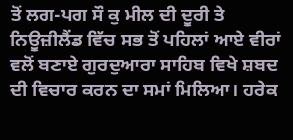ਤੋਂ ਲਗ-ਪਗ ਸੌ ਕੁ ਮੀਲ ਦੀ ਦੂਰੀ ਤੇ ਨਿਊਜ਼ੀਲੈਂਡ ਵਿੱਚ ਸਭ ਤੋਂ ਪਹਿਲਾਂ ਆਏ ਵੀਰਾਂ ਵਲੋਂ ਬਣਾਏ ਗੁਰਦੁਆਰਾ ਸਾਹਿਬ ਵਿਖੇ ਸ਼ਬਦ ਦੀ ਵਿਚਾਰ ਕਰਨ ਦਾ ਸਮਾਂ ਮਿਲਿਆ। ਹਰੇਕ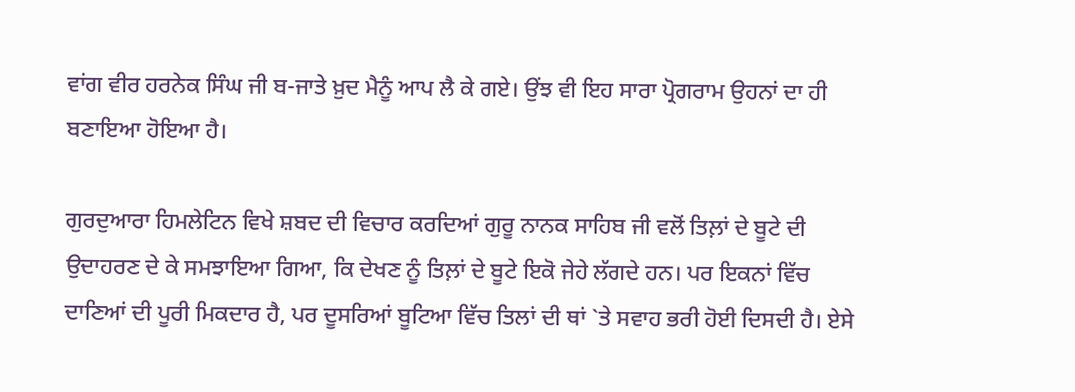ਵਾਂਗ ਵੀਰ ਹਰਨੇਕ ਸਿੰਘ ਜੀ ਬ-ਜਾਤੇ ਖ਼ੁਦ ਮੈਨੂੰ ਆਪ ਲੈ ਕੇ ਗਏ। ਉਂਝ ਵੀ ਇਹ ਸਾਰਾ ਪ੍ਰੋਗਰਾਮ ਉਹਨਾਂ ਦਾ ਹੀ ਬਣਾਇਆ ਹੋਇਆ ਹੈ।

ਗੁਰਦੁਆਰਾ ਹਿਮਲੇਟਿਨ ਵਿਖੇ ਸ਼ਬਦ ਦੀ ਵਿਚਾਰ ਕਰਦਿਆਂ ਗੁਰੂ ਨਾਨਕ ਸਾਹਿਬ ਜੀ ਵਲੋਂ ਤਿਲ਼ਾਂ ਦੇ ਬੂਟੇ ਦੀ ਉਦਾਹਰਣ ਦੇ ਕੇ ਸਮਝਾਇਆ ਗਿਆ, ਕਿ ਦੇਖਣ ਨੂੰ ਤਿਲ਼ਾਂ ਦੇ ਬੂਟੇ ਇਕੋ ਜੇਹੇ ਲੱਗਦੇ ਹਨ। ਪਰ ਇਕਨਾਂ ਵਿੱਚ ਦਾਣਿਆਂ ਦੀ ਪੂਰੀ ਮਿਕਦਾਰ ਹੈ, ਪਰ ਦੂਸਰਿਆਂ ਬੂਟਿਆ ਵਿੱਚ ਤਿਲਾਂ ਦੀ ਥਾਂ `ਤੇ ਸਵਾਹ ਭਰੀ ਹੋਈ ਦਿਸਦੀ ਹੈ। ਏਸੇ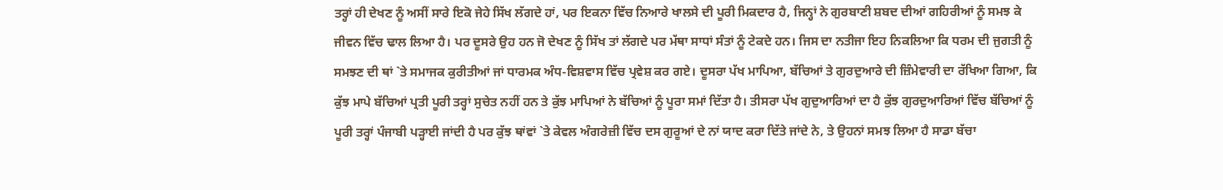ਤਰ੍ਹਾਂ ਹੀ ਦੇਖਣ ਨੂੰ ਅਸੀਂ ਸਾਰੇ ਇਕੋ ਜੇਹੇ ਸਿੱਖ ਲੱਗਦੇ ਹਾਂ, ਪਰ ਇਕਨਾ ਵਿੱਚ ਨਿਆਰੇ ਖਾਲਸੇ ਦੀ ਪੂਰੀ ਮਿਕਦਾਰ ਹੈ, ਜਿਨ੍ਹਾਂ ਨੇ ਗੁਰਬਾਣੀ ਸ਼ਬਦ ਦੀਆਂ ਗਹਿਰੀਆਂ ਨੂੰ ਸਮਝ ਕੇ ਜੀਵਨ ਵਿੱਚ ਢਾਲ ਲਿਆ ਹੈ। ਪਰ ਦੂਸਰੇ ਉਹ ਹਨ ਜੋ ਦੇਖਣ ਨੂੰ ਸਿੱਖ ਤਾਂ ਲੱਗਦੇ ਪਰ ਮੱਥਾ ਸਾਧਾਂ ਸੰਤਾਂ ਨੂੰ ਟੇਕਦੇ ਹਨ। ਜਿਸ ਦਾ ਨਤੀਜਾ ਇਹ ਨਿਕਲਿਆ ਕਿ ਧਰਮ ਦੀ ਜੁਗਤੀ ਨੂੰ ਸਮਝਣ ਦੀ ਥਾਂ `ਤੇ ਸਮਾਜਕ ਕੁਰੀਤੀਆਂ ਜਾਂ ਧਾਰਮਕ ਅੰਧ-ਵਿਸ਼ਵਾਸ ਵਿੱਚ ਪ੍ਰਵੇਸ਼ ਕਰ ਗਏ। ਦੂਸਰਾ ਪੱਖ ਮਾਪਿਆ, ਬੱਚਿਆਂ ਤੇ ਗੁਰਦੁਆਰੇ ਦੀ ਜ਼ਿੰਮੇਵਾਰੀ ਦਾ ਰੱਖਿਆ ਗਿਆ, ਕਿ ਕੁੱਝ ਮਾਪੇ ਬੱਚਿਆਂ ਪ੍ਰਤੀ ਪੂਰੀ ਤਰ੍ਹਾਂ ਸੁਚੇਤ ਨਹੀਂ ਹਨ ਤੇ ਕੁੱਝ ਮਾਪਿਆਂ ਨੇ ਬੱਚਿਆਂ ਨੂੰ ਪੂਰਾ ਸਮਾਂ ਦਿੱਤਾ ਹੈ। ਤੀਸਰਾ ਪੱਖ ਗੁਦੁਆਰਿਆਂ ਦਾ ਹੈ ਕੁੱਝ ਗੁਰਦੁਆਰਿਆਂ ਵਿੱਚ ਬੱਚਿਆਂ ਨੂੰ ਪੂਰੀ ਤਰ੍ਹਾਂ ਪੰਜਾਬੀ ਪੜ੍ਹਾਈ ਜਾਂਦੀ ਹੈ ਪਰ ਕੁੱਝ ਥਾਂਵਾਂ `ਤੇ ਕੇਵਲ ਅੰਗਰੇਜ਼ੀ ਵਿੱਚ ਦਸ ਗੁਰੂਆਂ ਦੇ ਨਾਂ ਯਾਦ ਕਰਾ ਦਿੱਤੇ ਜਾਂਦੇ ਨੇ, ਤੇ ਉਹਨਾਂ ਸਮਝ ਲਿਆ ਹੈ ਸਾਡਾ ਬੱਚਾ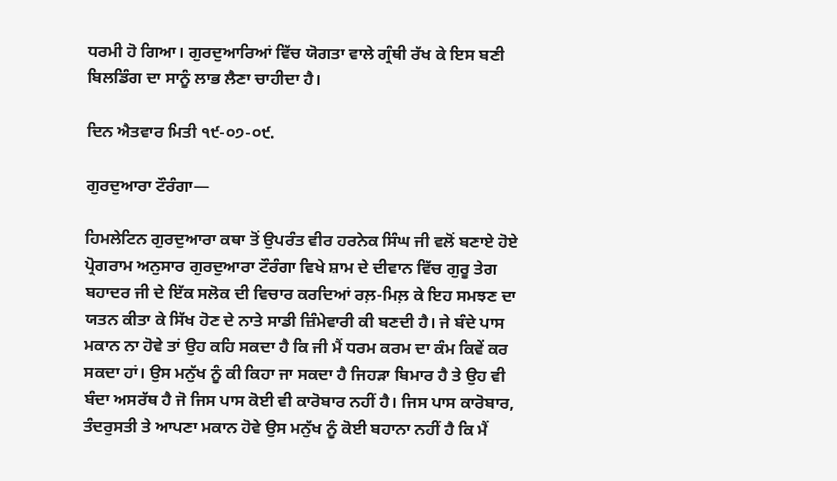ਧਰਮੀ ਹੋ ਗਿਆ। ਗੁਰਦੁਆਰਿਆਂ ਵਿੱਚ ਯੋਗਤਾ ਵਾਲੇ ਗ੍ਰੰਥੀ ਰੱਖ ਕੇ ਇਸ ਬਣੀ ਬਿਲਡਿੰਗ ਦਾ ਸਾਨੂੰ ਲਾਭ ਲੈਣਾ ਚਾਹੀਦਾ ਹੈ।

ਦਿਨ ਐਤਵਾਰ ਮਿਤੀ ੧੯-੦੭-੦੯.

ਗੁਰਦੁਆਰਾ ਟੌਰੰਗਾ—

ਹਿਮਲੇਟਿਨ ਗੁਰਦੁਆਰਾ ਕਥਾ ਤੋਂ ਉਪਰੰਤ ਵੀਰ ਹਰਨੇਕ ਸਿੰਘ ਜੀ ਵਲੋਂ ਬਣਾਏ ਹੋਏ ਪ੍ਰੋਗਰਾਮ ਅਨੁਸਾਰ ਗੁਰਦੁਆਰਾ ਟੌਰੰਗਾ ਵਿਖੇ ਸ਼ਾਮ ਦੇ ਦੀਵਾਨ ਵਿੱਚ ਗੁਰੂ ਤੇਗ ਬਹਾਦਰ ਜੀ ਦੇ ਇੱਕ ਸਲੋਕ ਦੀ ਵਿਚਾਰ ਕਰਦਿਆਂ ਰਲ਼-ਮਿਲ਼ ਕੇ ਇਹ ਸਮਝਣ ਦਾ ਯਤਨ ਕੀਤਾ ਕੇ ਸਿੱਖ ਹੋਣ ਦੇ ਨਾਤੇ ਸਾਡੀ ਜ਼ਿੰਮੇਵਾਰੀ ਕੀ ਬਣਦੀ ਹੈ। ਜੇ ਬੰਦੇ ਪਾਸ ਮਕਾਨ ਨਾ ਹੋਵੇ ਤਾਂ ਉਹ ਕਹਿ ਸਕਦਾ ਹੈ ਕਿ ਜੀ ਮੈਂ ਧਰਮ ਕਰਮ ਦਾ ਕੰਮ ਕਿਵੇਂ ਕਰ ਸਕਦਾ ਹਾਂ। ਉਸ ਮਨੁੱਖ ਨੂੰ ਕੀ ਕਿਹਾ ਜਾ ਸਕਦਾ ਹੈ ਜਿਹੜਾ ਬਿਮਾਰ ਹੈ ਤੇ ਉਹ ਵੀ ਬੰਦਾ ਅਸਰੱਥ ਹੈ ਜੋ ਜਿਸ ਪਾਸ ਕੋਈ ਵੀ ਕਾਰੋਬਾਰ ਨਹੀਂ ਹੈ। ਜਿਸ ਪਾਸ ਕਾਰੋਬਾਰ, ਤੰਦਰੁਸਤੀ ਤੇ ਆਪਣਾ ਮਕਾਨ ਹੋਵੇ ਉਸ ਮਨੁੱਖ ਨੂੰ ਕੋਈ ਬਹਾਨਾ ਨਹੀਂ ਹੈ ਕਿ ਮੈਂ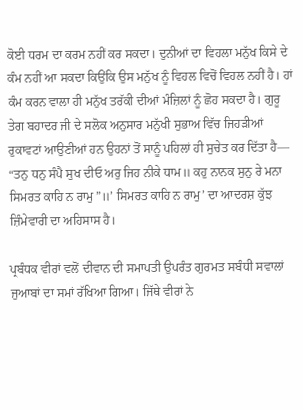ਕੋਈ ਧਰਮ ਦਾ ਕਰਮ ਨਹੀਂ ਕਰ ਸਕਦਾ। ਦੁਨੀਆਂ ਦਾ ਵਿਹਲਾ ਮਨੁੱਖ ਕਿਸੇ ਦੇ ਕੰਮ ਨਹੀਂ ਆ ਸਕਦਾ ਕਿਉਂਕਿ ਉਸ ਮਨੁੱਖ ਨੂੰ ਵਿਹਲ ਵਿਚੋਂ ਵਿਹਲ ਨਹੀਂ ਹੈ। ਹਾਂ ਕੰਮ ਕਰਨ ਵਾਲਾ ਹੀ ਮਨੁੱਖ ਤਰੱਕੀ ਦੀਆਂ ਮੰਜ਼ਿਲਾਂ ਨੂੰ ਛੋਹ ਸਕਦਾ ਹੈ। ਗੁਰੂ ਤੇਗ ਬਹਾਦਰ ਜੀ ਦੇ ਸਲੋਕ ਅਨੁਸਾਰ ਮਨੁੱਖੀ ਸੁਭਾਅ ਵਿੱਚ ਜਿਹੜੀਆਂ ਰੁਕਾਵਟਾਂ ਆਉਣੀਆਂ ਹਨ ਉਹਨਾਂ ਤੋਂ ਸਾਨੂੰ ਪਹਿਲਾਂ ਹੀ ਸੁਚੇਤ ਕਰ ਦਿੱਤਾ ਹੈ— “ਤਨੁ ਧਨੁ ਸੰਪੈ ਸੁਖ ਦੀਓ ਅਰੁ ਜਿਹ ਨੀਕੇ ਧਾਮ॥ ਕਹੁ ਨਾਨਕ ਸੁਨੁ ਰੇ ਮਨਾ ਸਿਮਰਤ ਕਾਹਿ ਨ ਰਾਮੁ”॥’ ਸਿਮਰਤ ਕਾਹਿ ਨ ਰਾਮੁ’ ਦਾ ਆਦਰਸ਼ ਕੁੱਝ ਜ਼ਿੰਮੇਵਾਰੀ ਦਾ ਅਹਿਸਾਸ ਹੈ।

ਪ੍ਰਬੰਧਕ ਵੀਰਾਂ ਵਲੋਂ ਦੀਵਾਨ ਦੀ ਸਮਾਪਤੀ ਉਪਰੰਤ ਗੁਰਮਤ ਸਬੰਧੀ ਸਵਾਲਾਂ ਜੁਆਬਾਂ ਦਾ ਸਮਾਂ ਰੱਖਿਆ ਗਿਆ। ਜਿੱਥੇ ਵੀਰਾਂ ਨੇ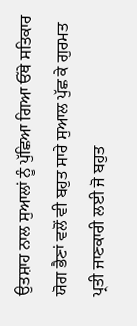ਉਤਸ਼ਾਹ ਨਾਲ ਸੁਆਲਾਂ ਨੂੰ ਪੁੱਛਿਆ ਗਿਆ ਓੱਥੇ ਸਤਿਕਾਰ ਯੋਗ ਭੈਣਾਂ ਵਲੋਂ ਵੀ ਬਹੁਤ ਸਾਰੇ ਸੁਆਲ ਪੁੱਛ ਕੇ ਗੁਰਮਤ ਪ੍ਰਤੀ ਜਾਣਕਾਰੀ ਲਈ ਜੋ ਬਹੁਤ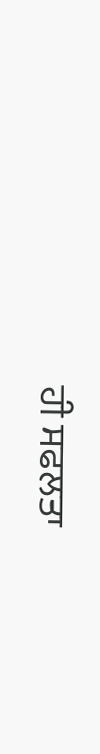ਹੀ ਸਫਲਤਾ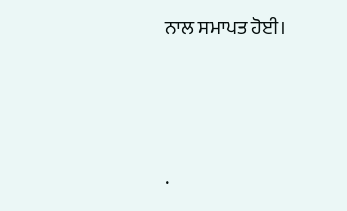ਨਾਲ ਸਮਾਪਤ ਹੋਈ।




.